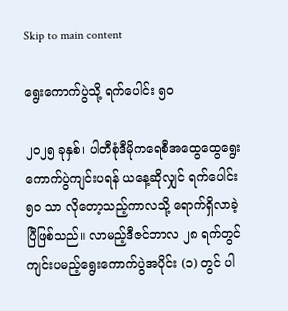Skip to main content

ရွေးကောက်ပွဲသို့ ရက်ပေါင်း ၅၀

၂၀၂၅ ခုနှစ်၊ ပါတီစုံဒီမိုကရေစီအထွေထွေရွေးကောက်ပွဲကျင်းပရန် ယနေ့ဆိုလျှင် ရက်ပေါင်း ၅၀ သာ လိုတော့သည့်ကာလသို့ ရောက်ရှိလာခဲ့ပြီဖြစ်သည်။ လာမည့်ဒီဇင်ဘာလ ၂၈ ရက်တွင် ကျင်းပမည့်ရွေးကောက်ပွဲအပိုင်း (၁) တွင် ပါ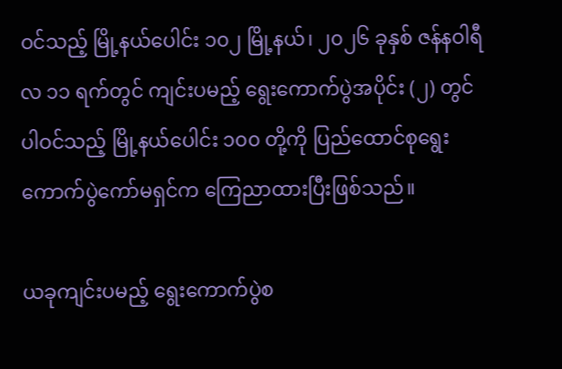ဝင်သည့် မြို့နယ်ပေါင်း ၁၀၂ မြို့နယ်၊ ၂၀၂၆ ခုနှစ် ဇန်နဝါရီလ ၁၁ ရက်တွင် ကျင်းပမည့် ရွေးကောက်ပွဲအပိုင်း (၂) တွင် ပါဝင်သည့် မြို့နယ်ပေါင်း ၁၀၀ တို့ကို ပြည်ထောင်စုရွေးကောက်ပွဲကော်မရှင်က ကြေညာထားပြီးဖြစ်သည်။

ယခုကျင်းပမည့် ရွေးကောက်ပွဲစ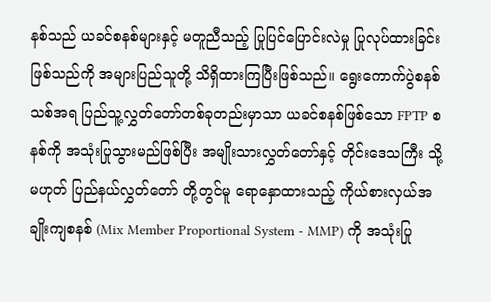နစ်သည် ယခင်စနစ်များနှင့် မတူညီသည့် ပြုပြင်ပြောင်းလဲမှု ပြုလုပ်ထားခြင်းဖြစ်သည်ကို အများပြည်သူတို့ သိရှိထားကြပြီးဖြစ်သည်။ ရွေးကောက်ပွဲစနစ်သစ်အရ ပြည်သူ့လွှတ်တော်တစ်ခုတည်းမှာသာ ယခင်စနစ်ဖြစ်သော FPTP စနစ်ကို အသုံးပြုသွားမည်ဖြစ်ပြီး အမျိုးသားလွှတ်တော်နှင့် တိုင်းဒေသကြီး သို့မဟုတ် ပြည်နယ်လွှတ်တော် တို့တွင်မူ ရောနှောထားသည့် ကိုယ်စားလှယ်အချိုးကျစနစ် (Mix Member Proportional System - MMP) ကို အသုံးပြု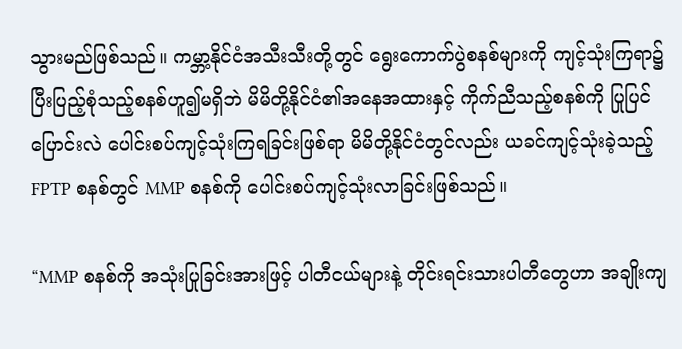သွားမည်ဖြစ်သည်။ ကမ္ဘာ့နိုင်ငံအသီးသီးတို့တွင် ရွေးကောက်ပွဲစနစ်များကို ကျင့်သုံးကြရာ၌ ပြီးပြည့်စုံသည့်စနစ်ဟူ၍မရှိဘဲ မိမိတို့နိုင်ငံ၏အနေအထားနှင့် ကိုက်ညီသည့်စနစ်ကို ပြုပြင်ပြောင်းလဲ ပေါင်းစပ်ကျင့်သုံးကြရခြင်းဖြစ်ရာ မိမိတို့နိုင်ငံတွင်လည်း ယခင်ကျင့်သုံးခဲ့သည့် FPTP စနစ်တွင် MMP စနစ်ကို ပေါင်းစပ်ကျင့်သုံးလာခြင်းဖြစ်သည်။

“MMP စနစ်ကို အသုံးပြုခြင်းအားဖြင့် ပါတီငယ်များနဲ့ တိုင်းရင်းသားပါတီတွေဟာ အချိုးကျ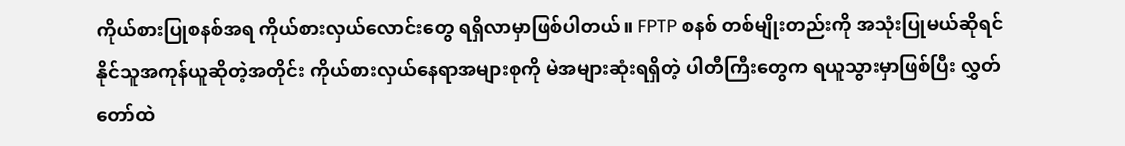ကိုယ်စားပြုစနစ်အရ ကိုယ်စားလှယ်လောင်းတွေ ရရှိလာမှာဖြစ်ပါတယ်။ FPTP စနစ် တစ်မျိုးတည်းကို အသုံးပြုမယ်ဆိုရင် နိုင်သူအကုန်ယူဆိုတဲ့အတိုင်း ကိုယ်စားလှယ်နေရာအများစုကို မဲအများဆုံးရရှိတဲ့ ပါတီကြီးတွေက ရယူသွားမှာဖြစ်ပြီး လွှတ်တော်ထဲ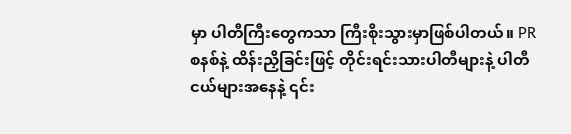မှာ ပါတီကြီးတွေကသာ ကြီးစိုးသွားမှာဖြစ်ပါတယ်။ PR စနစ်နဲ့ ထိန်းညှိခြင်းဖြင့် တိုင်းရင်းသားပါတီများနဲ့ ပါတီငယ်များအနေနဲ့ ၎င်း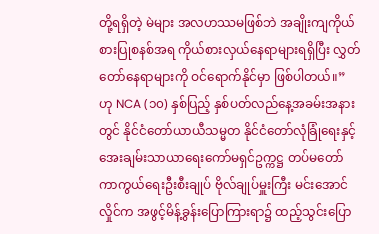တို့ရရှိတဲ့ မဲများ အလဟဿမဖြစ်ဘဲ အချိုးကျကိုယ်စားပြုစနစ်အရ ကိုယ်စားလှယ်နေရာများရရှိပြီး လွှတ်တော်နေရာများကို ဝင်ရောက်နိုင်မှာ ဖြစ်ပါတယ်။” ဟု NCA (၁၀) နှစ်ပြည့် နှစ်ပတ်လည်နေ့အခမ်းအနားတွင် နိုင်ငံတော်ယာယီသမ္မတ နိုင်ငံတော်လုံခြုံရေးနှင့်အေးချမ်းသာယာရေးကော်မရှင်ဥက္ကဋ္ဌ တပ်မတော်ကာကွယ်ရေးဦးစီးချုပ် ဗိုလ်ချုပ်မှူးကြီး မင်းအောင်လှိုင်က အဖွင့်မိန့်ခွန်းပြောကြားရာ၌ ထည့်သွင်းပြော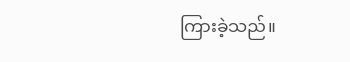ကြားခဲ့သည်။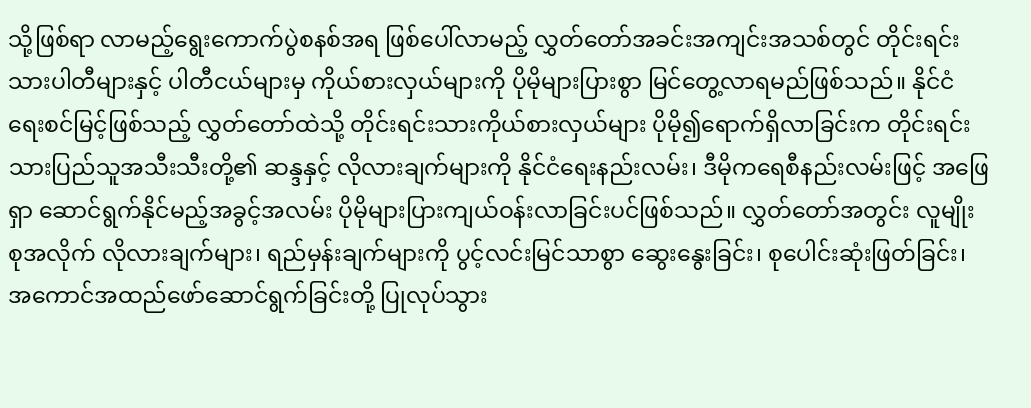သို့ဖြစ်ရာ လာမည့်ရွေးကောက်ပွဲစနစ်အရ ဖြစ်ပေါ်လာမည့် လွှတ်တော်အခင်းအကျင်းအသစ်တွင် တိုင်းရင်းသားပါတီများနှင့် ပါတီငယ်များမှ ကိုယ်စားလှယ်များကို ပိုမိုများပြားစွာ မြင်တွေ့လာရမည်ဖြစ်သည်။ နိုင်ငံရေးစင်မြင့်ဖြစ်သည့် လွှတ်တော်ထဲသို့ တိုင်းရင်းသားကိုယ်စားလှယ်များ ပိုမို၍ရောက်ရှိလာခြင်းက တိုင်းရင်းသားပြည်သူအသီးသီးတို့၏ ဆန္ဒနှင့် လိုလားချက်များကို နိုင်ငံရေးနည်းလမ်း၊ ဒီမိုကရေစီနည်းလမ်းဖြင့် အဖြေရှာ ဆောင်ရွက်နိုင်မည့်အခွင့်အလမ်း ပိုမိုများပြားကျယ်ဝန်းလာခြင်းပင်ဖြစ်သည်။ လွှတ်တော်အတွင်း လူမျိုးစုအလိုက် လိုလားချက်များ၊ ရည်မှန်းချက်များကို ပွင့်လင်းမြင်သာစွာ ဆွေးနွေးခြင်း၊ စုပေါင်းဆုံးဖြတ်ခြင်း၊ အကောင်အထည်ဖော်ဆောင်ရွက်ခြင်းတို့ ပြုလုပ်သွား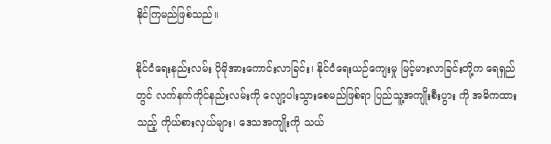နိုင်ကြမည်ဖြစ်သည်။

နိုင်ငံရေးနည်းလမ်း ပိုမိုအားကောင်းလာခြင်း၊ နိုင်ငံရေးယဉ်ကျေးမှု မြင့်မားလာခြင်းတို့က ရေရှည်တွင် လက်နက်ကိုင်နည်းလမ်းကို လျော့ပါးသွားစေမည်ဖြစ်ရာ ပြည်သူ့အကျိုးစီးပွား ကို အဓိကထားသည့် ကိုယ်စားလှယ်များ၊ ဒေသအကျိုးကို သယ်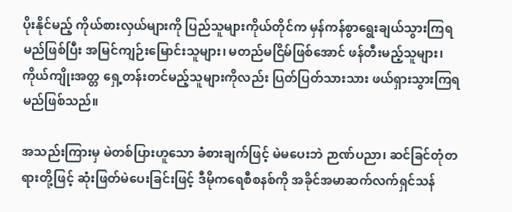ပိုးနိုင်မည့် ကိုယ်စားလှယ်များကို ပြည်သူများကိုယ်တိုင်က မှန်ကန်စွာရွေးချယ်သွားကြရမည်ဖြစ်ပြီး အမြင်ကျဉ်းမြောင်းသူများ၊ မတည်မငြိမ်ဖြစ်အောင် ဖန်တီးမည့်သူများ၊ ကိုယ်ကျိုးအတ္တ ရှေ့တန်းတင်မည့်သူများကိုလည်း ပြတ်ပြတ်သားသား ဖယ်ရှားသွားကြရမည်ဖြစ်သည်။

အသည်းကြားမှ မဲတစ်ပြားဟူသော ခံစားချက်ဖြင့် မဲမပေးဘဲ ဉာဏ်ပညာ၊ ဆင်ခြင်တုံတရားတို့ဖြင့် ဆုံးဖြတ်မဲပေးခြင်းဖြင့် ဒီမိုကရေစီစနစ်ကို အခိုင်အမာဆက်လက်ရှင်သန်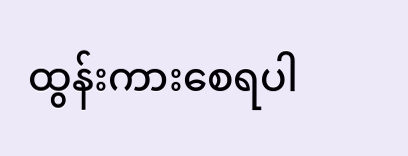ထွန်းကားစေရပါ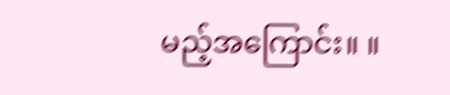မည့်အကြောင်း။ ။